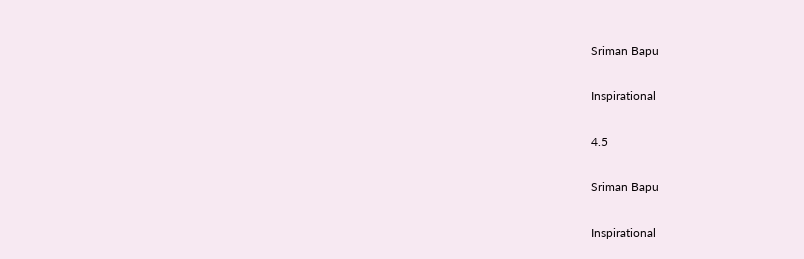Sriman Bapu

Inspirational

4.5

Sriman Bapu

Inspirational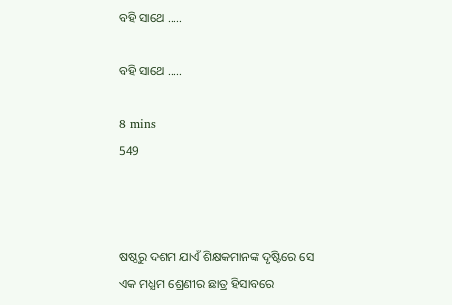ବହି ସାଥେ .....

ବହି ସାଥେ .....

8 mins
549



ଷଷ୍ଠରୁ ଦଶମ ଯାଏଁ ଶିକ୍ଷକମାନଙ୍କ ଦୃଷ୍ଟିରେ ସେ  ଏକ ମଧ୍ଯମ ଶ୍ରେଣୀର ଛାତ୍ର ହିସାବରେ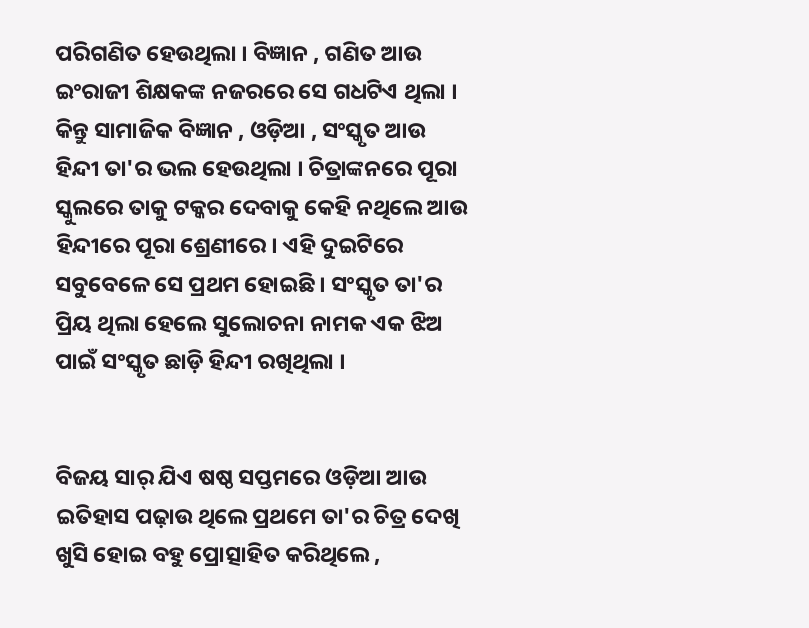ପରିଗଣିତ ହେଉଥିଲା । ବିଜ୍ଞାନ , ଗଣିତ ଆଉ ଇଂରାଜୀ ଶିକ୍ଷକଙ୍କ ନଜରରେ ସେ ଗଧଟିଏ ଥିଲା । କିନ୍ତୁ ସାମାଜିକ ବିଜ୍ଞାନ , ଓଡ଼ିଆ , ସଂସ୍କୃତ ଆଉ ହିନ୍ଦୀ ତା'ର ଭଲ ହେଉଥିଲା । ଚିତ୍ରାଙ୍କନରେ ପୂରା ସ୍କୁଲରେ ତାକୁ ଟକ୍କର ଦେବାକୁ କେହି ନଥିଲେ ଆଉ ହିନ୍ଦୀରେ ପୂରା ଶ୍ରେଣୀରେ ‌। ଏହି ଦୁଇଟିରେ ସବୁବେଳେ ସେ ପ୍ରଥମ ହୋଇଛି । ସଂସ୍କୃତ ତା'ର ପ୍ରିୟ ଥିଲା ହେଲେ ସୁଲୋଚନା ନାମକ ଏକ ଝିଅ ପାଇଁ ସଂସ୍କୃତ ଛାଡ଼ି ହିନ୍ଦୀ ରଖିଥିଲା ।


ବିଜୟ ସାର୍ ଯିଏ ଷଷ୍ଠ ସପ୍ତମରେ ଓଡ଼ିଆ ଆଉ ଇତିହାସ ପଢ଼ାଉ ଥିଲେ ପ୍ରଥମେ ତା'ର ଚିତ୍ର ଦେଖି ଖୁସି ହୋଇ ବହୁ ପ୍ରୋତ୍ସାହିତ କରିଥିଲେ ,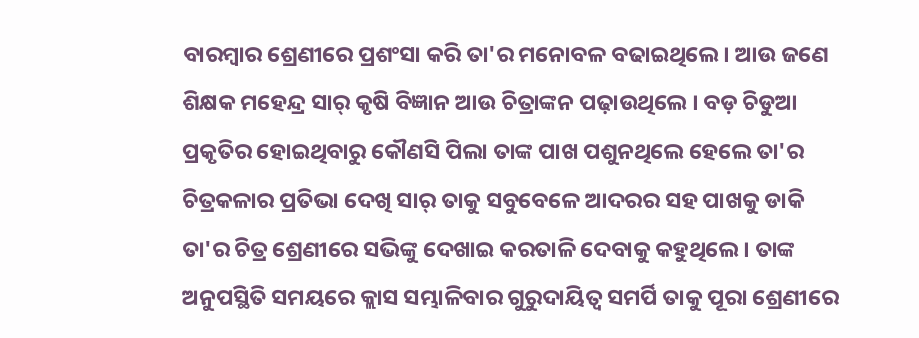ବାରମ୍ବାର ଶ୍ରେଣୀରେ ପ୍ରଶଂସା କରି ତା'ର ମନୋବଳ ବଢାଇଥିଲେ । ଆଉ ଜଣେ ଶିକ୍ଷକ ମହେନ୍ଦ୍ର ସାର୍ କୃଷି ବିଜ୍ଞାନ ଆଉ ଚିତ୍ରାଙ୍କନ ପଢ଼ାଉଥିଲେ । ବଡ଼ ଚିଡୁଆ ପ୍ରକୃତିର ହୋଇଥିବାରୁ କୌଣସି ପିଲା ତାଙ୍କ ପାଖ ପଶୁନଥିଲେ ହେଲେ ତା'ର ଚିତ୍ରକଳାର ପ୍ରତିଭା ଦେଖି ସାର୍ ତାକୁ ସବୁବେଳେ ଆଦରର‌ ସହ ପାଖକୁ ଡାକି ତା'ର ଚିତ୍ର ଶ୍ରେଣୀରେ ସଭିଙ୍କୁ ଦେଖାଇ କରତାଳି ଦେବାକୁ କହୁଥିଲେ । ତାଙ୍କ ଅନୁପସ୍ଥିତି ସମୟରେ କ୍ଲାସ ସମ୍ଭାଳିବାର ଗୁରୁଦାୟିତ୍ୱ ସମର୍ପି ତାକୁ ପୂରା ଶ୍ରେଣୀରେ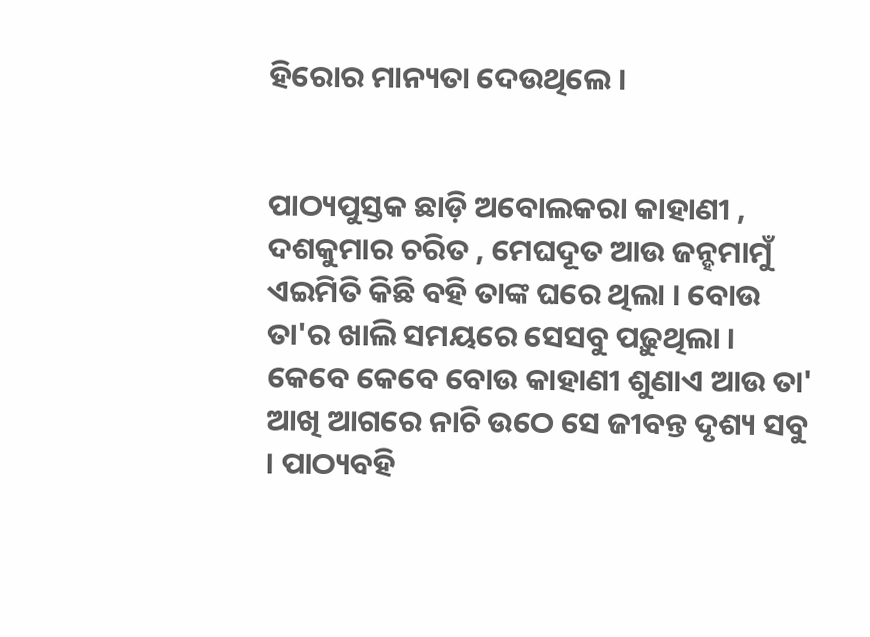ହିରୋର ମାନ୍ୟତା ଦେଉଥିଲେ ।


ପାଠ୍ୟପୁସ୍ତକ ଛାଡ଼ି ଅବୋଲକରା କାହାଣୀ , ଦଶକୁମାର ଚରିତ , ମେଘଦୂତ ଆଉ ଜନ୍ହମାମୁଁ ଏଇମିତି କିଛି ବହି ତାଙ୍କ ଘରେ ଥିଲା । ବୋଉ ତା'ର ଖାଲି ସମୟରେ ସେସବୁ ପଢ଼ୁଥିଲା । କେବେ କେବେ ବୋଉ କାହାଣୀ ଶୁଣାଏ ଆଉ ତା' ଆଖି ଆଗରେ ନାଚି ଉଠେ ସେ ଜୀବନ୍ତ ଦୃଶ୍ୟ ସବୁ । ପାଠ୍ୟବହି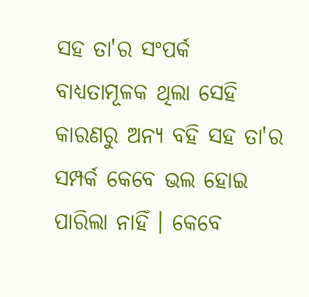ସହ ତା'ର ସଂପର୍କ ବାଧ୍ୟତାମୂଳକ ଥିଲା ସେହି କାରଣରୁ ଅନ୍ୟ ବହି ସହ ତା'ର ସମ୍ପର୍କ କେବେ ଭଲ ହୋଇ ପାରିଲା ନାହିଁ । କେବେ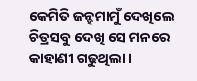କେମିତି ଜନ୍ହମାମୁଁ ଦେଖିଲେ ଚିତ୍ରସବୁ ଦେଖି ସେ ମନରେ କାହାଣୀ ଗଢୁଥିଲା ।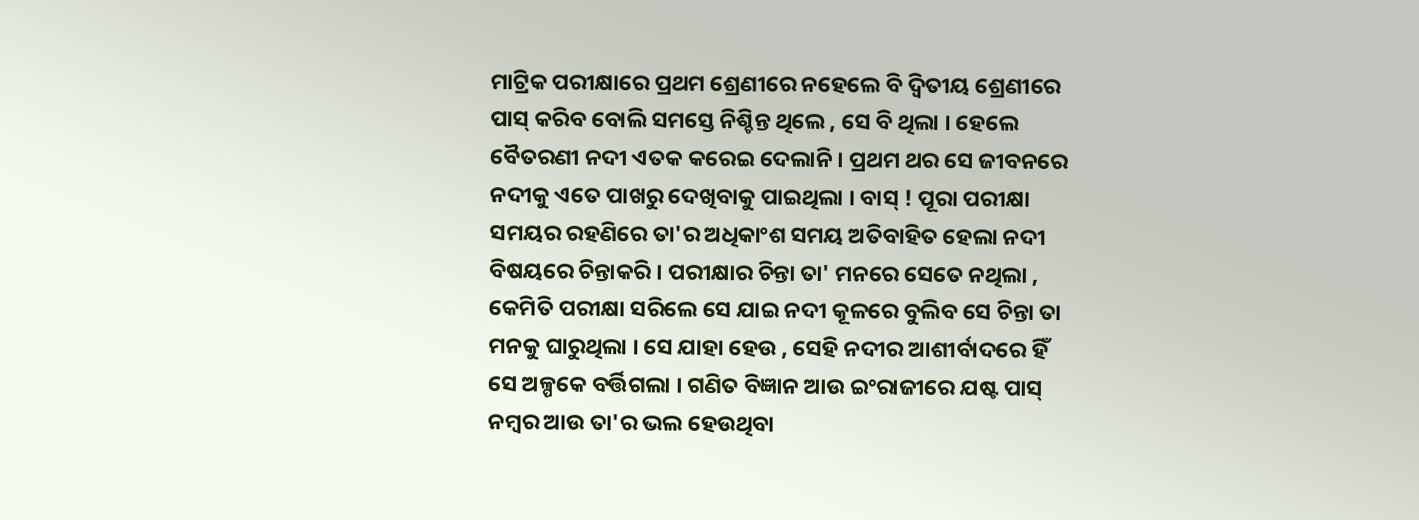ମାଟ୍ରିକ ପରୀକ୍ଷାରେ ପ୍ରଥମ ଶ୍ରେଣୀରେ ନହେଲେ ବି ଦ୍ୱିତୀୟ ଶ୍ରେଣୀରେ ପାସ୍ କରିବ ବୋଲି ସମସ୍ତେ ନିଶ୍ଚିନ୍ତ ଥିଲେ , ସେ ବି ଥିଲା । ହେଲେ ବୈତରଣୀ ନଦୀ ଏତକ କରେଇ ଦେଲାନି । ପ୍ରଥମ ଥର ସେ ଜୀବନରେ ନଦୀକୁ ଏତେ ପାଖରୁ ଦେଖିବାକୁ ପାଇଥିଲା । ବାସ୍ ! ପୂରା ପରୀକ୍ଷା ସମୟର ରହଣିରେ ତା'ର ଅଧିକାଂଶ ସମୟ ଅତିବାହିତ ହେଲା ନଦୀ ବିଷୟରେ ଚିନ୍ତାକରି । ପରୀକ୍ଷାର ଚିନ୍ତା ତା' ମନରେ ସେତେ ନଥିଲା , କେମିତି ପରୀକ୍ଷା ସରିଲେ ସେ ଯାଇ ନଦୀ କୂଳରେ ବୁଲିବ ସେ ଚିନ୍ତା ତା ମନକୁ ଘାରୁଥିଲା । ସେ ଯାହା ହେଉ , ସେହି ନଦୀର ଆଶୀର୍ବାଦରେ ହିଁ ସେ ଅଳ୍ପକେ ବର୍ତ୍ତିଗଲା । ଗଣିତ ବିଜ୍ଞାନ ଆଉ ଇଂରାଜୀରେ ଯଷ୍ଟ ପାସ୍ ନମ୍ବର ଆଉ ତା'ର ଭଲ ହେଉଥିବା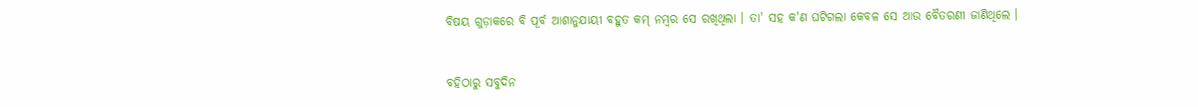ବିଷୟ ଗୁଡ଼ାକରେ ବି ପୂର୍ବ ଆଶାନୁଯାୟୀ ବହୁତ କମ୍ ନମ୍ବର ସେ ରଖିଥିଲା । ତା' ସହ କ'ଣ ଘଟିଗଲା କେବଳ ସେ ଆଉ ବୈତରଣୀ ଜାଣିଥିଲେ ।


ବହିଠାରୁ ସବୁଦିନ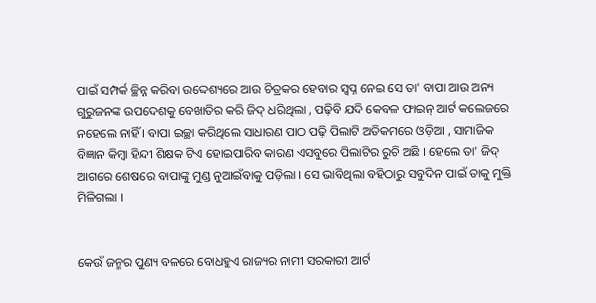ପାଇଁ ସମ୍ପର୍କ ଚ୍ଛିନ୍ନ କରିବା ଉଦ୍ଦେଶ୍ୟରେ ଆଉ ଚିତ୍ରକର ହେବାର ସ୍ୱପ୍ନ ନେଇ ସେ ତା' ବାପା ଆଉ ଅନ୍ୟ ଗୁରୁଜନଙ୍କ ଉପଦେଶକୁ ବେଖାତିର କରି ଜିଦ୍ ଧରିଥିଲା , ପଢ଼ିବି ଯଦି କେବଳ ଫାଇନ୍ ଆର୍ଟ କଲେଜରେ ନହେଲେ ନାହିଁ । ବାପା ଇଚ୍ଛା କରିଥିଲେ ସାଧାରଣ ପାଠ ପଢ଼ି ପିଲାଟି ଅତିକମରେ ଓଡ଼ିଆ , ସାମାଜିକ ବିଜ୍ଞାନ କିମ୍ବା ହିନ୍ଦୀ ଶିକ୍ଷକ ଟିଏ ହୋଇପାରିବ କାରଣ ଏସବୁରେ ପିଲାଟିର ରୁଚି ଅଛି । ହେଲେ ତା' ଜିଦ୍ ଆଗରେ ଶେଷରେ ବାପାଙ୍କୁ ମୁଣ୍ଡ ନୁଆଇଁବାକୁ ପଡ଼ିଲା । ସେ ଭାବିଥିଲା ବହିଠାରୁ ସବୁଦିନ ପାଇଁ ତାକୁ ମୁକ୍ତି ମିଳିଗଲା ।


କେଉଁ ଜନ୍ମର ପୁଣ୍ୟ ବଳରେ ବୋଧହୁଏ ରାଜ୍ୟର ନାମୀ ସରକାରୀ ଆର୍ଟ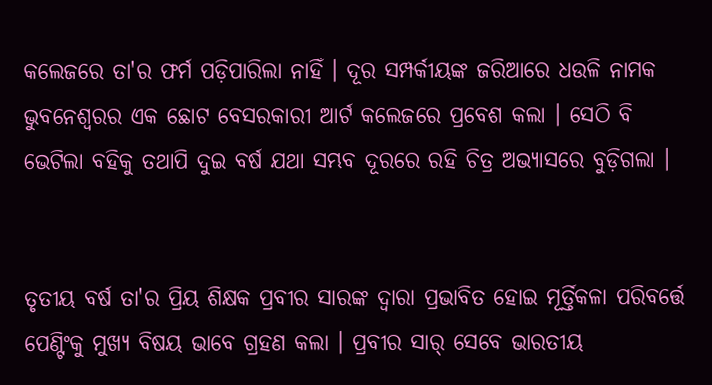କଲେଜରେ ତା'ର ଫର୍ମ ପଡ଼ିପାରିଲା ନାହିଁ । ଦୂର ସମ୍ପର୍କୀୟଙ୍କ ଜରିଆରେ ଧଉଳି ନାମକ ଭୁବନେଶ୍ୱରର ଏକ ଛୋଟ ବେସରକାରୀ ଆର୍ଟ କଲେଜରେ ପ୍ରବେଶ କଲା । ସେଠି ବି ଭେଟିଲା ବହିକୁ ତଥାପି ଦୁଇ ବର୍ଷ ଯଥା ସମ୍ଭବ ଦୂରରେ ରହି ଚିତ୍ର ଅଭ୍ଯାସରେ ବୁଡ଼ିଗଲା ।


ତୃତୀୟ ବର୍ଷ ତା'ର ପ୍ରିୟ ଶିକ୍ଷକ ପ୍ରବୀର ସାରଙ୍କ ଦ୍ୱାରା ପ୍ରଭାବିତ ହୋଇ ମୂର୍ତ୍ତିକଳା ପରିବର୍ତ୍ତେ ପେଣ୍ଟିଂକୁ ମୁଖ୍ୟ ବିଷୟ ଭାବେ ଗ୍ରହଣ କଲା । ପ୍ରବୀର ସାର୍ ସେବେ ଭାରତୀୟ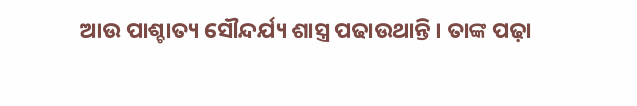ଆଉ ପାଶ୍ଚାତ୍ୟ ସୌନ୍ଦର୍ଯ୍ୟ ଶାସ୍ତ୍ର ପଢାଉଥାନ୍ତି । ତାଙ୍କ ପଢ଼ା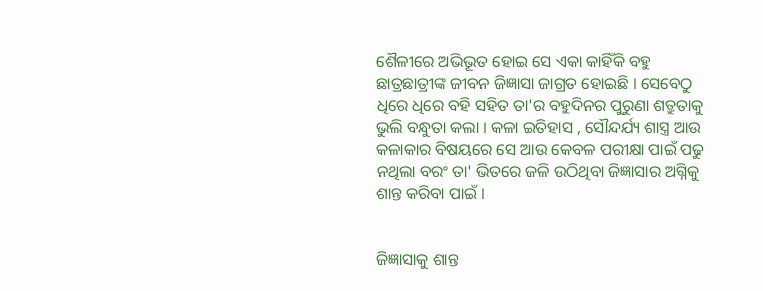ଶୈଳୀରେ ଅଭିଭୂତ ହୋଇ ସେ ଏକା କାହିଁକି ବହୁ ଛାତ୍ରଛାତ୍ରୀଙ୍କ ଜୀବନ ଜିଜ୍ଞାସା ଜାଗ୍ରତ ହୋଇଛି । ସେବେଠୁ ଧିରେ ଧିରେ ବହି ସହିତ ତା'ର ବହୁଦିନର ପୁରୁଣା ଶତ୍ରୁତାକୁ ଭୁଲି ବନ୍ଧୁତା କଲା । କଳା ଇତିହାସ , ସୌନ୍ଦର୍ଯ୍ୟ ଶାସ୍ତ୍ର ଆଉ କଳାକାର ବିଷୟରେ ସେ ଆଉ କେବଳ ପରୀକ୍ଷା ପାଇଁ ପଢୁ ନଥିଲା ବରଂ ତା' ଭିତରେ ଜଳି ଉଠିଥିବା ଜିଜ୍ଞାସାର ଅଗ୍ନିକୁ ଶାନ୍ତ କରିବା ପାଇଁ ।


ଜିଜ୍ଞାସାକୁ ଶାନ୍ତ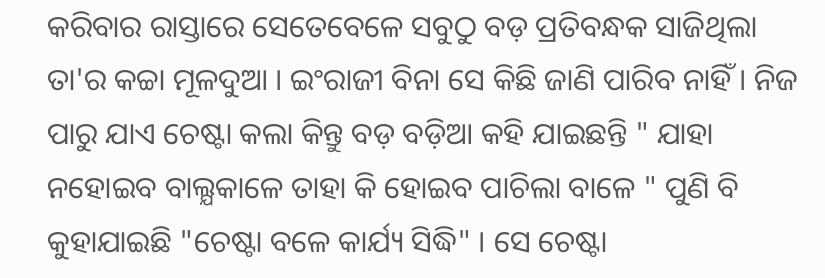କରିବାର ରାସ୍ତାରେ ସେତେବେଳେ ସବୁଠୁ ବଡ଼ ପ୍ରତିବନ୍ଧକ ସାଜିଥିଲା ତା'ର କଚ୍ଚା ମୂଳଦୁଆ । ଇଂରାଜୀ ବିନା ସେ କିଛି ଜାଣି ପାରିବ ନାହିଁ । ନିଜ ପାରୁ ଯାଏ ଚେଷ୍ଟା କଲା କିନ୍ତୁ ବଡ଼ ବଡ଼ିଆ କହି ଯାଇଛନ୍ତି " ଯାହା ନହୋଇବ ବାଲ୍ଯକାଳେ ତାହା କି ହୋଇବ ପାଚିଲା ବାଳେ " ପୁଣି ବି କୁହାଯାଇଛି "ଚେଷ୍ଟା ବଳେ କାର୍ଯ୍ୟ ସିଦ୍ଧି" । ସେ ଚେଷ୍ଟା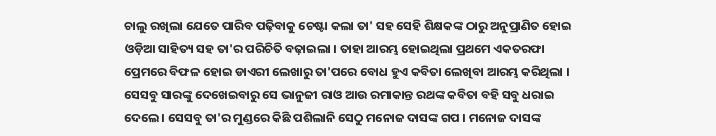ଚାଲୁ ରଖିଲା ଯେତେ ପାରିବ ପଢ଼ିବାକୁ ଚେଷ୍ଟା କଲା ତା' ସହ ସେହି ଶିକ୍ଷକଙ୍କ ଠାରୁ ଅନୁପ୍ରାଣିତ ହୋଇ ଓଡ଼ିଆ ସାହିତ୍ୟ ସହ ତା'ର ପରିଚିତି ବଢ଼ାଇଲା । ତାହା ଆରମ୍ଭ ହୋଇଥିଲା ପ୍ରଥମେ ଏକତରଫା ପ୍ରେମରେ ବିଫଳ ହୋଇ ଡାଏରୀ ଲେଖାରୁ ତା'ପରେ ବୋଧ ହୁଏ କବିତା ଲେଖିବା ଆରମ୍ଭ କରିଥିଲା । ସେସବୁ ସାରଙ୍କୁ ଦେଖେଇବାରୁ ସେ ଭାନୁଜୀ ରାଓ ଆଉ ରମାକାନ୍ତ ରଥଙ୍କ କବିତା ବହି ସବୁ ଧରାଇ ଦେଲେ । ସେସବୁ ତା'ର ମୁଣ୍ଡରେ କିଛି ପଶିଲାନି ସେଠୁ ମନୋଜ ଦାସଙ୍କ ଗପ । ମନୋଜ ଦାସଙ୍କ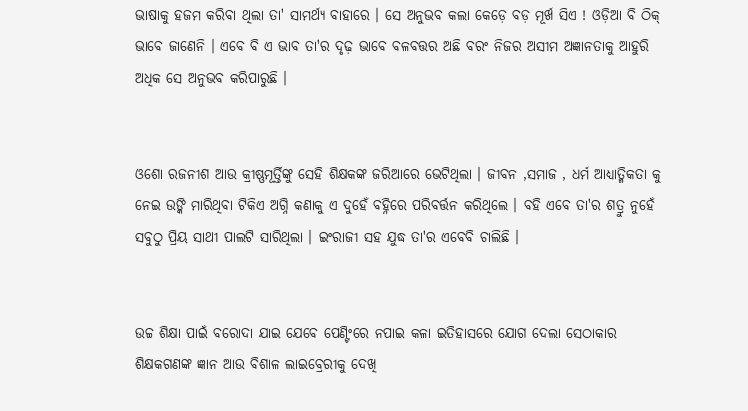ଭାଷାକୁ ହଜମ କରିବା ଥିଲା ତା' ସାମର୍ଥ୍ୟ ବାହାରେ । ସେ ଅନୁଭବ କଲା କେଡ଼େ ବଡ଼ ମୂର୍ଖ ସିଏ ! ଓଡ଼ିଆ ବି ଠିକ୍ ଭାବେ ଜାଣେନି । ଏବେ ବି ଏ ଭାବ ତା'ର ଦୃଢ଼ ଭାବେ ବଳବତ୍ତର ଅଛି ବରଂ ନିଜର ଅସୀମ ଅଜ୍ଞାନତାକୁ ଆହୁରି ଅଧିକ ସେ ଅନୁଭବ କରିପାରୁଛି ।


ଓଶୋ ରଜନୀଶ ଆଉ କ୍ରୀଷ୍ଣମୂର୍ତ୍ତିଙ୍କୁ ସେହି ଶିକ୍ଷକଙ୍କ ଜରିଆରେ ଭେଟିଥିଲା । ଜୀବନ ,ସମାଜ , ଧର୍ମ ଆଧ୍ୟାତ୍ମିକତା କୁ ନେଇ ଉଙ୍କି ମାରିଥିବା ଟିକିଏ ଅଗ୍ନି କଣାକୁ ଏ ଦୁହେଁ ବହ୍ନିରେ ପରିବର୍ତ୍ତନ କରିଥିଲେ । ବହି ଏବେ ତା'ର ଶତ୍ରୁ ନୁହେଁ ସବୁଠୁ ପ୍ରିୟ ସାଥୀ ପାଲଟି ସାରିଥିଲା । ଇଂରାଜୀ ସହ ଯୁଦ୍ଧ ତା'ର ଏବେବି ଚାଲିଛି ।


ଉଚ୍ଚ ଶିକ୍ଷା ପାଇଁ ବରୋଦା ଯାଇ ଯେବେ ପେଣ୍ଟିଂରେ ନପାଇ କଳା ଇତିହାସରେ ଯୋଗ ଦେଲା ସେଠାକାର ଶିକ୍ଷକଗଣଙ୍କ ଜ୍ଞାନ ଆଉ ବିଶାଳ ଲାଇବ୍ରେରୀକୁ ଦେଖି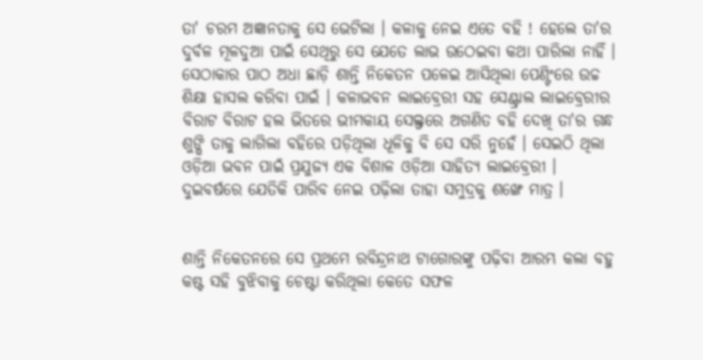ତା' ଚରମ ଅଜ୍ଞାନତାକୁ ସେ ଭେଟିଲା । କଳାକୁ ନେଇ ଏତେ ବହି ! ହେଲେ ତା'ର ଦୁର୍ବଳ ମୂଳଦୁଆ ପାଇଁ ସେଥିରୁ ସେ ଯେତେ ଲାଭ ଉଠେଇବା କଥା ପାରିଲା ନାହିଁ । ସେଠାକାର ପାଠ ଅଧା ଛାଡ଼ି ଶାନ୍ତି ନିକେତନ ପଳେଇ ଆସିଥିଲା ପେଣ୍ଟିଂରେ ଉଚ୍ଚ ଶିକ୍ଷା ହାସଲ କରିବା ପାଇଁ । କଳାଭବନ ଲାଇବ୍ରେରୀ ସହ ସେଣ୍ଟ୍ରାଲ ଲାଇବ୍ରେରୀର ବିରାଟ ବିରାଟ ହଲ ଭିତରେ ଭୀମକାୟ ସେଲ୍ଫରେ ଅଗଣିତ ବହି ଦେଖି ତା'ର ଗନ୍ଧ ଶୁଙ୍ଘି ତାକୁ ଲାଗିଲା ବହିରେ ପଡ଼ିଥିଲା ଧୂଳିକୁ ବି ସେ ସରି ନୁହେଁ । ସେଇଠି ଥିଲା ଓଡ଼ିଆ ଭବନ ପାଇଁ ପ୍ରଯୁଜ୍ୟ ଏକ ବିଶାଳ ଓଡ଼ିଆ ସାହିତ୍ୟ ଲାଇବ୍ରେରୀ । ଦୁଇବର୍ଷରେ ଯେତିକି ପାରିବ ନେଇ ପଢ଼ିଲା ତାହା ସମୁଦ୍ରକୁ ଶଙ୍ଖେ ମାତ୍ର ।


ଶାନ୍ତି ନିକେତନରେ ସେ ପ୍ରଥମେ ରବିନ୍ଦ୍ରନାଥ ଟାଗୋରଙ୍କୁ ପଢ଼ିବା ଆରମ୍ଭ କଲା ବହୁ କଷ୍ଟ ସହି ବୁଝିବାକୁ ଚେଷ୍ଟା କରିଥିଲା କେତେ ସଫଳ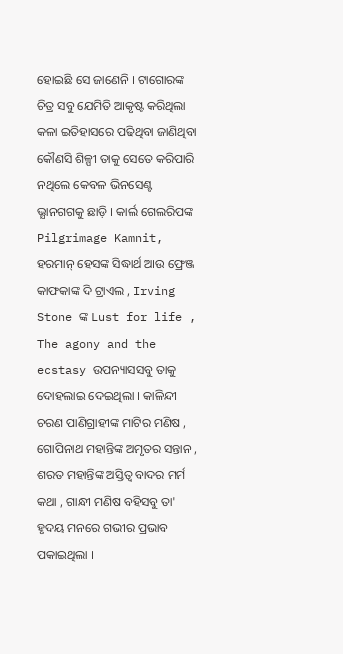ହୋଇଛି ସେ ଜାଣେନି । ଟାଗୋରଙ୍କ ଚିତ୍ର ସବୁ ଯେମିତି ଆକୃଷ୍ଟ କରିଥିଲା କଳା ଇତିହାସରେ ପଢିଥିବା ଜାଣିଥିବା କୌଣସି ଶିଳ୍ପୀ ତାକୁ ସେତେ କରିପାରି ନଥିଲେ କେବଳ ଭିନସେଣ୍ଟ ଭ୍ଯାନଗଗକୁ ଛାଡ଼ି । କାର୍ଲ ଗେଲରିପଙ୍କ Pilgrimage Kamnit, ହରମାନ୍ ହେସଙ୍କ ସିଦ୍ଧାର୍ଥ ଆଉ ଫ୍ରେଞ୍ଜ କାଫକାଙ୍କ ଦି ଟ୍ରାଏଲ , Irving Stone ଙ୍କ Lust for life , The agony and the ecstasy ଉପନ୍ୟାସସବୁ ତାକୁ ଦୋହଲାଇ ଦେଇଥିଲା । କାଳିନ୍ଦୀ ଚରଣ ପାଣିଗ୍ରାହୀଙ୍କ ମାଟିର ମଣିଷ , ଗୋପିନାଥ ମହାନ୍ତିଙ୍କ ଅମୃତର ସନ୍ତାନ , ଶରତ ମହାନ୍ତିଙ୍କ ଅସ୍ତିତ୍ବ ବାଦର ମର୍ମ କଥା , ଗାନ୍ଧୀ ମଣିଷ ବହିସବୁ ତା' ହୃଦୟ ମନରେ ଗଭୀର ପ୍ରଭାବ ପକାଇଥିଲା ।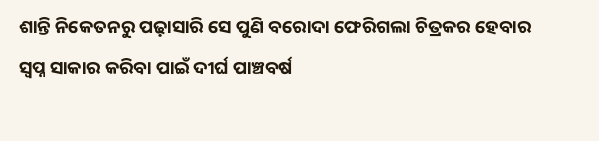ଶାନ୍ତି ନିକେତନରୁ ପଢ଼ାସାରି ସେ ପୁଣି ବରୋଦା ଫେରିଗଲା ଚିତ୍ରକର ହେବାର ସ୍ୱପ୍ନ ସାକାର କରିବା ପାଇଁ ଦୀର୍ଘ ପାଞ୍ଚବର୍ଷ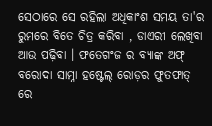ସେଠାରେ ସେ ରହିଲା ଅଧିକାଂଶ ସମୟ ତା'ର ରୁମରେ ବିତେ ଚିତ୍ର କରିବା , ଡାଏରୀ ଲେଖିବା ଆଉ ପଢ଼ିବା । ଫତେଗଂଜ ର ବ୍ୟାଙ୍କ ଅଫ୍ ବରୋଦା ସାମ୍ନା ହଷ୍ଟେଲ୍ ରୋଡ଼ର ଫୁତଫାତ୍ ରେ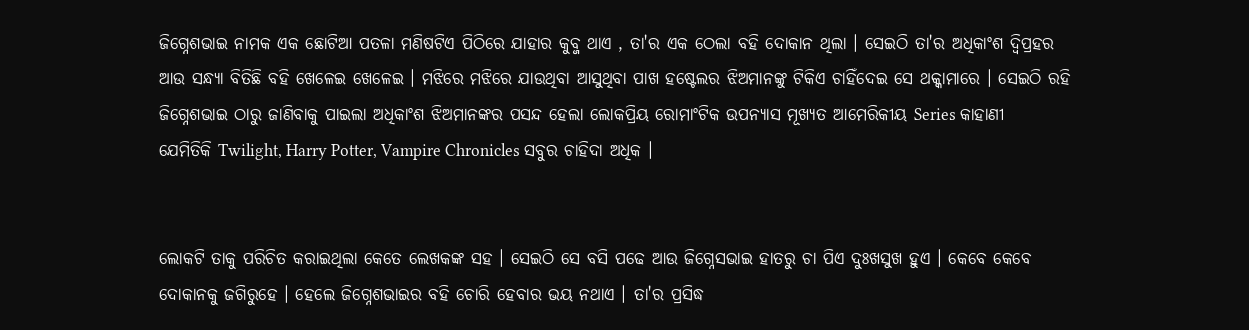ଜିଗ୍ନେଶଭାଇ ନାମକ ଏକ ଛୋଟିଆ ପତଳା ମଣିଷଟିଏ ପିଠିରେ ଯାହାର କୁବ୍ଜ ଥାଏ , ତା'ର ଏକ ଠେଲା ବହି ଦୋକାନ ଥିଲା । ସେଇଠି ତା'ର ଅଧିକାଂଶ ଦ୍ୱିପ୍ରହର ଆଉ ସନ୍ଧ୍ୟା ବିତିଛି ବହି ଖେଳେଇ ଖେଳେଇ । ମଝିରେ ମଝିରେ ଯାଉଥିବା ଆସୁଥିବା ପାଖ ହଷ୍ଟେଲର ଝିଅମାନଙ୍କୁ ଟିକିଏ ଚାହିଁଦେଇ ସେ ଥକ୍କାମାରେ । ସେଇଠି ରହି ଜିଗ୍ନେଶଭାଇ ଠାରୁ ଜାଣିବାକୁ ପାଇଲା ଅଧିକାଂଶ ଝିଅମାନଙ୍କର ପସନ୍ଦ ହେଲା ଲୋକପ୍ରିୟ ରୋମାଂଟିକ ଉପନ୍ୟାସ ମୂଖ୍ୟତ ଆମେରିକୀୟ Series କାହାଣୀ ଯେମିତିକି ‌Twilight, Harry Potter, Vampire Chronicles ସବୁର ଚାହିଦା ଅଧିକ ।


ଲୋକଟି ତାକୁ ପରିଚିତ କରାଇଥିଲା କେତେ ଲେଖକଙ୍କ ସହ । ସେଇଠି ସେ ବସି ପଢେ ଆଉ ଜିଗ୍ନେସଭାଇ ହାତରୁ ଚା ପିଏ ଦୁଃଖସୁଖ ହୁଏ । କେବେ କେବେ ଦୋକାନକୁ ଜଗିରୁହେ । ହେଲେ ଜିଗ୍ନେଶଭାଇର ବହି ଚୋରି ହେବାର ଭୟ ନଥାଏ । ତା'ର ପ୍ରସିଦ୍ଧ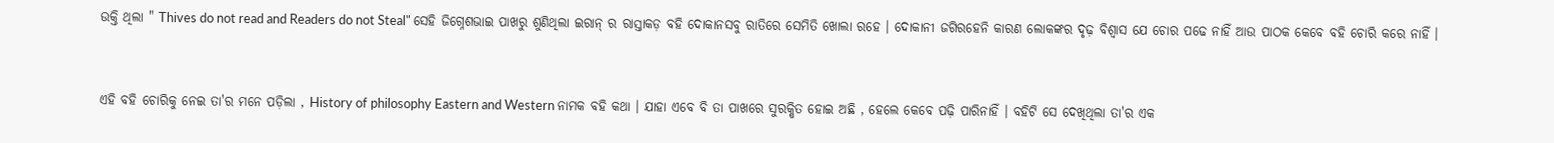ଉକ୍ତି ଥିଲା " Thives do not read and Readers do not Steal" ସେହି ଜିଗ୍ନେଶଭାଇ ପାଖରୁ ଶୁଣିଥିଲା ଇରାନ୍ ର ରାସ୍ତାକଡ଼ ବହି ଦୋକାନସବୁ ରାତିରେ ସେମିତି ଖୋଲା ରହେ । ଦୋକାନୀ ଜଗିରହେନି କାରଣ ଲୋକଙ୍କର ଦୃଢ଼ ବିଶ୍ୱାସ ଯେ ଚୋର ପଢେ ନାହିଁ ଆଉ ପାଠକ କେବେ ବହି ଚୋରି କରେ ନାହିଁ ।


ଏହି ବହି ଚୋରିକୁ ନେଇ ତା'ର ମନେ ପଡ଼ିଲା , History of philosophy Eastern and Western ନାମକ ବହି କଥା । ଯାହା ଏବେ ବି ତା ପାଖରେ ସୁରକ୍ଷିତ ହୋଇ ଅଛି , ହେଲେ କେବେ ପଢ଼ି ପାରିନାହିଁ । ବହିଟି ସେ ଦେଖିଥିଲା ତା'ର ଏକ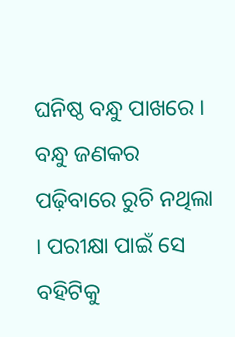ଘନିଷ୍ଠ ବନ୍ଧୁ ପାଖରେ । ବନ୍ଧୁ ଜଣକର ପଢ଼ିବାରେ ରୁଚି ନଥିଲା । ପରୀକ୍ଷା ପାଇଁ ସେ ବହିଟିକୁ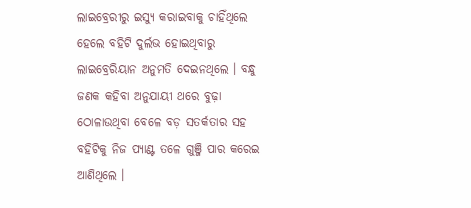ଲାଇବ୍ରେରୀରୁ ଇସ୍ଯୁ କରାଇବାକୁ ଚାହିଁଥିଲେ ହେଲେ ବହିଟି ଦୁର୍ଲଭ ହୋଇଥିବାରୁ ଲାଇବ୍ରେରିୟାନ ଅନୁମତି ଦେଇନଥିଲେ । ବନ୍ଧୁ ଜଣକ କହିବା ଅନୁଯାୟୀ ଥରେ ବୁଢ଼ା ଠୋଳାଉଥିବା ବେଳେ ବଡ଼ ସତର୍କତାର ସହ ବହିଟିକୁ ନିଜ ପ୍ୟାଣ୍ଟ ତଳେ ଗୁଞ୍ଜି ପାର କରେଇ ଆଣିଥିଲେ ।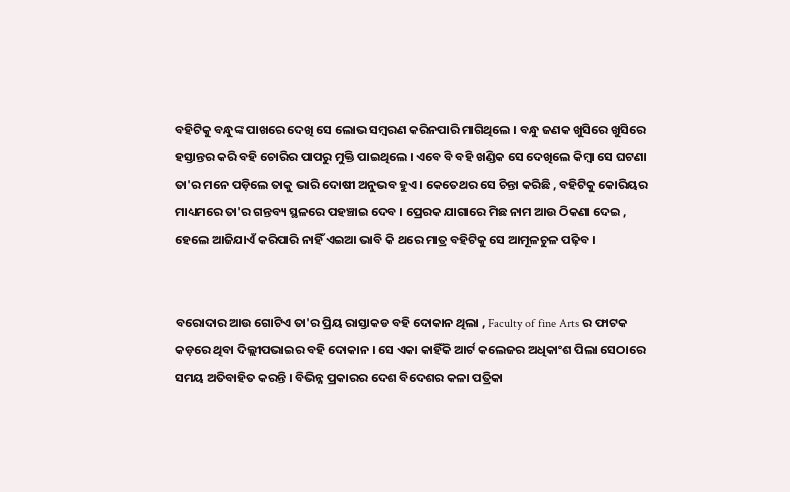ବହିଟିକୁ ବନ୍ଧୁଙ୍କ ପାଖରେ ଦେଖି ସେ ଲୋଭ ସମ୍ବରଣ କରିନପାରି ମାଗିଥିଲେ । ବନ୍ଧୁ ଜଣକ ଖୁସିରେ ଖୁସିରେ ହସ୍ତାନ୍ତର କରି ବହି ଚୋରିର ପାପରୁ ମୁକ୍ତି ପାଇଥିଲେ । ଏବେ ବି ବହି ଖଣ୍ଡିକ ସେ ଦେଖିଲେ କିମ୍ବା ସେ ଘଟଣା ତା'ର ମନେ ପଡ଼ିଲେ ତାକୁ ଭାରି ଦୋଷୀ ଅନୁଭବ ହୁଏ । କେତେଥର ସେ ଚିନ୍ତା କରିଛି , ବହିଟିକୁ କୋରିୟର ମାଧ୍ୟମରେ ତା'ର ଗନ୍ତବ୍ୟ ସ୍ଥଳରେ ପହଞ୍ଚାଇ ଦେବ । ପ୍ରେରକ ଯାଗାରେ ମିଛ ନାମ ଆଉ ଠିକଣା ଦେଇ , ହେଲେ ଆଜିଯାଏଁ କରିପାରି ନାହିଁ ଏଇଆ ଭାବି କି ଥରେ ମାତ୍ର ବହିଟିକୁ ସେ ଆମୂଳଚୁଳ ପଢ଼ିବ ।


ବରୋଦାର ଆଉ ଗୋଟିଏ ତା'ର ପ୍ରିୟ ରାସ୍ତାକଡ ବହି ଦୋକାନ ଥିଲା , Faculty of fine Arts ର ଫାଟକ କଡ଼ରେ ଥିବା ଦିଲ୍ଲୀପଭାଇର ବହି ଦୋକାନ । ସେ ଏକା କାହିଁକି ଆର୍ଟ କଲେଜର ଅଧିକାଂଶ ପିଲା ସେଠାରେ ସମୟ ଅତିବାହିତ କରନ୍ତି । ବିଭିନ୍ନ ପ୍ରକାରର ଦେଶ ବିଦେଶର କଳା ପତ୍ରିକା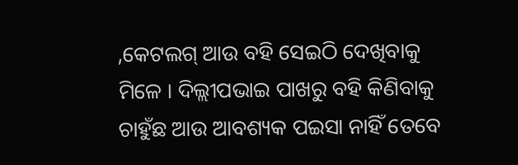,କେଟଲଗ୍ ଆଉ ବହି ସେଇଠି ଦେଖିବାକୁ ମିଳେ ‌। ଦିଲ୍ଲୀପଭାଇ ପାଖରୁ ବହି କିଣିବାକୁ ଚାହୁଁଛ ଆଉ ଆବଶ୍ୟକ ପଇସା ନାହିଁ ତେବେ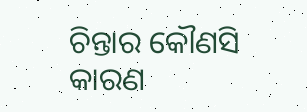ଚିନ୍ତାର କୌଣସି କାରଣ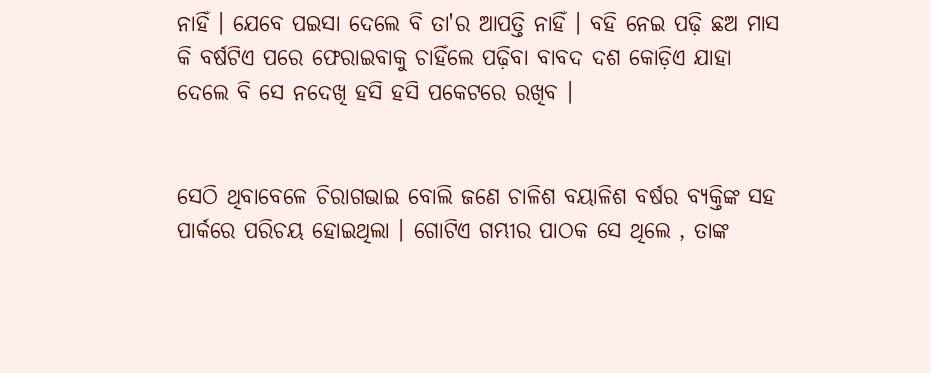ନାହିଁ । ଯେବେ ପଇସା ଦେଲେ ବି ତା'ର ଆପତ୍ତି ନାହିଁ । ବହି ନେଇ ପଢ଼ି ଛଅ ମାସ କି ବର୍ଷଟିଏ ପରେ ଫେରାଇବାକୁ ଚାହିଁଲେ ପଢ଼ିବା ବାବଦ ଦଶ କୋଡ଼ିଏ ଯାହା ଦେଲେ ବି ସେ ନଦେଖି ହସି ହସି ପକେଟରେ ରଖିବ ।


ସେଠି ଥିବାବେଳେ ଚିରାଗଭାଇ ବୋଲି ଜଣେ ଚାଳିଶ ବୟାଳିଶ ବର୍ଷର ବ୍ୟକ୍ତିଙ୍କ ସହ ପାର୍କରେ ପରିଚୟ ହୋଇଥିଲା । ଗୋଟିଏ ଗମ୍ଭୀର ପାଠକ ସେ ଥିଲେ , ତାଙ୍କ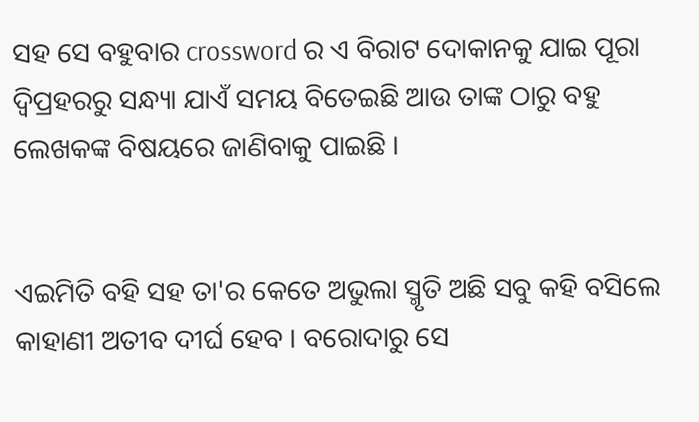ସହ ସେ ବହୁବାର crossword ର ଏ ବିରାଟ ଦୋକାନକୁ ଯାଇ ପୂରା ଦ୍ୱିପ୍ରହରରୁ ସନ୍ଧ୍ୟା ଯାଏଁ ସମୟ ବିତେଇଛି ଆଉ ତାଙ୍କ ଠାରୁ ବହୁ ଲେଖକଙ୍କ ବିଷୟରେ ଜାଣିବାକୁ ପାଇଛି ।


ଏଇମିତି ବହି ସହ ତା'ର କେତେ ଅଭୁଲା ସ୍ମୃତି ଅଛି ସବୁ କହି ବସିଲେ କାହାଣୀ ଅତୀବ ଦୀର୍ଘ ହେବ । ବରୋଦାରୁ ସେ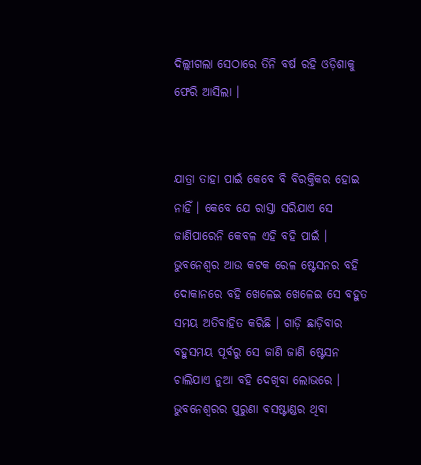ଦିଲ୍ଲୀଗଲା ସେଠାରେ ତିନି ବର୍ଷ ରହି ଓଡ଼ିଶାକୁ ଫେରି ଆସିଲା ।


ଯାତ୍ରା ତାହା ପାଇଁ କେବେ ବି ବିରକ୍ତିକର ହୋଇ ନାହିଁ । କେବେ ଯେ ରାସ୍ତା ସରିଯାଏ ସେ ଜାଣିପାରେନି କେବଳ ଏହି ବହି ପାଇଁ । ଭୁବନେଶ୍ବର ଆଉ କଟକ ରେଳ ଷ୍ଟେସନର ବହି ଦୋକାନରେ ବହି ଖେଳେଇ ଖେଳେଇ ସେ ବହୁତ ସମୟ ଅତିବାହିତ କରିଛି । ଗାଡ଼ି ଛାଡ଼ିବାର ବହୁସମୟ ପୂର୍ବରୁ ସେ ଜାଣି ଜାଣି ଷ୍ଟେସନ ଚାଲିଯାଏ ନୁଆ ବହି ଦେଖିବା ଲୋଭରେ । ଭୁବନେଶ୍ବରର ପୁରୁଣା ବସଷ୍ଟାଣ୍ଡର ଥିବା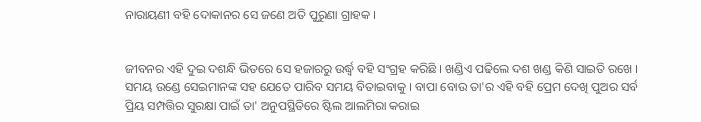ନାରାୟଣୀ ବହି ଦୋକାନର ସେ ଜଣେ ଅତି ପୁରୁଣା ଗ୍ରାହକ ।


ଜୀବନର ଏହି ଦୁଇ ଦଶନ୍ଧି ଭିତରେ ସେ ହଜାରରୁ ଉର୍ଦ୍ଧ୍ବ ବହି ସଂଗ୍ରହ କରିଛି । ଖଣ୍ଡିଏ ପଢିଲେ ଦଶ ଖଣ୍ଡ କିଣି ସାଇତି ରଖେ । ସମୟ ଉଣ୍ଡେ ସେଇମାନଙ୍କ ସହ ଯେତେ ପାରିବ ସମୟ ବିତାଇବାକୁ । ବାପା ବୋଉ ତା'ର ଏହି ବହି ପ୍ରେମ ଦେଖି ପୁଅର ସର୍ବ ପ୍ରିୟ ସମ୍ପତ୍ତିର ସୁରକ୍ଷା ପାଇଁ ତା' ଅନୁପସ୍ଥିତିରେ ଷ୍ଟିଲ ଆଲମିରା କରାଇ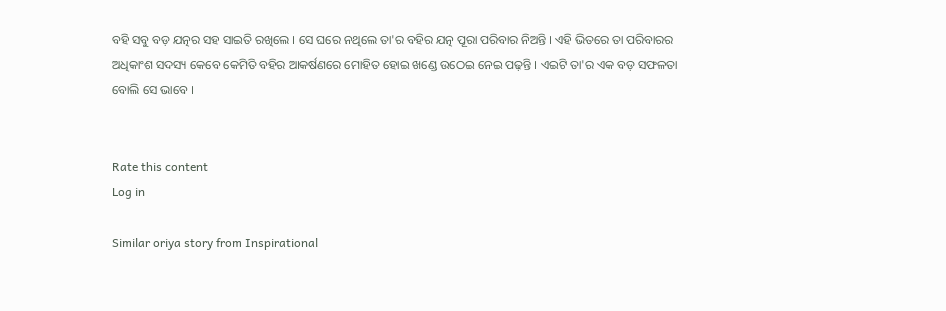ବହି ସବୁ ବଡ଼ ଯତ୍ନର ସହ ସାଇତି ରଖିଲେ । ସେ ଘରେ ନଥିଲେ ତା'ର ବହିର ଯତ୍ନ ପୂରା ପରିବାର ନିଅନ୍ତି । ଏହି ଭିତରେ ତା ପରିବାରର ଅଧିକାଂଶ ସଦସ୍ୟ କେବେ କେମିତି ବହିର ଆକର୍ଷଣରେ ମୋହିତ ହୋଇ ଖଣ୍ଡେ ଉଠେଇ ନେଇ ପଢ଼ନ୍ତି । ଏଇଟି ତା'ର ଏକ ବଡ଼ ସଫଳତା ବୋଲି ସେ ଭାବେ ।


Rate this content
Log in

Similar oriya story from Inspirational